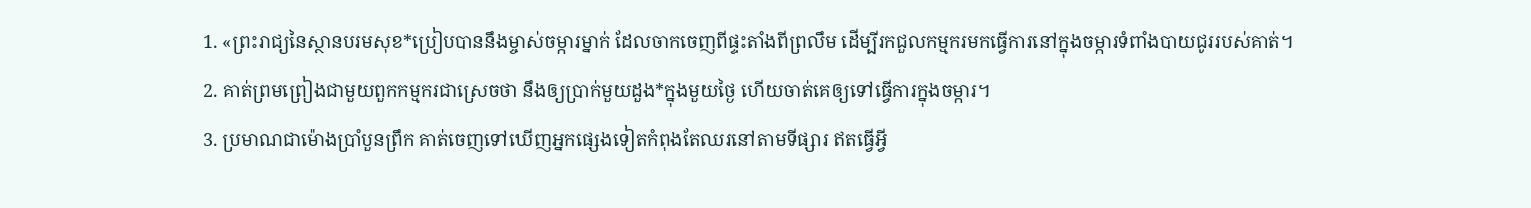1. «ព្រះរាជ្យនៃស្ថានបរមសុខ*ប្រៀបបាននឹងម្ចាស់ចម្ការម្នាក់ ដែលចាកចេញពីផ្ទះតាំងពីព្រលឹម ដើម្បីរកជួលកម្មករមកធ្វើការនៅក្នុងចម្ការទំពាំងបាយជូររបស់គាត់។
2. គាត់ព្រមព្រៀងជាមួយពួកកម្មករជាស្រេចថា នឹងឲ្យប្រាក់មួយដួង*ក្នុងមួយថ្ងៃ ហើយចាត់គេឲ្យទៅធ្វើការក្នុងចម្ការ។
3. ប្រមាណជាម៉ោងប្រាំបួនព្រឹក គាត់ចេញទៅឃើញអ្នកផ្សេងទៀតកំពុងតែឈរនៅតាមទីផ្សារ ឥតធ្វើអ្វី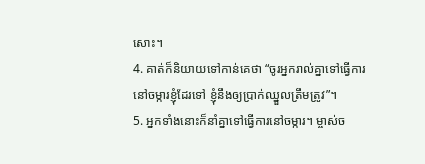សោះ។
4. គាត់ក៏និយាយទៅកាន់គេថា “ចូរអ្នករាល់គ្នាទៅធ្វើការនៅចម្ការខ្ញុំដែរទៅ ខ្ញុំនឹងឲ្យប្រាក់ឈ្នួលត្រឹមត្រូវ”។
5. អ្នកទាំងនោះក៏នាំគ្នាទៅធ្វើការនៅចម្ការ។ ម្ចាស់ច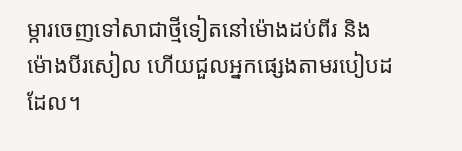ម្ការចេញទៅសាជាថ្មីទៀតនៅម៉ោងដប់ពីរ និងម៉ោងបីរសៀល ហើយជួលអ្នកផ្សេងតាមរបៀបដដែល។